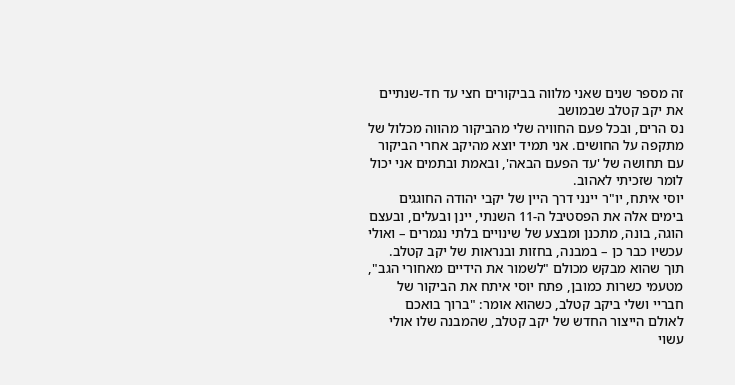זה מספר שנים שאני מלווה בביקורים חצי עד חד-שנתיים את יקב קטלב שבמושב
נס הרים, ובכל פעם החוויה שלי מהביקור מהווה מכלול של מתקפה על החושים. אני תמיד יוצא מהיקב אחרי הביקור עם תחושה של 'עד הפעם הבאה', ובאמת ובתמים אני יכול לומר שזכיתי לאהוב.
יוסי איתח, יו"ר יינני דרך היין של יקבי יהודה החוגגים בימים אלה את הפסטיבל ה-11 השנתי, יינן ובעלים, ובעצם הוגה, בונה, מתכנן ומבצע של שינויים בלתי נגמרים – ואולי עכשיו כבר כן – במבנה, בחזות ובנראות של יקב קטלב.
תוך שהוא מבקש מכולם "לשמור את הידיים מאחורי הגב", מטעמי כשרות כמובן, פתח יוסי איתח את הביקור של חבריי ושלי ביקב קטלב, כשהוא אומר: "ברוך בואכם לאולם הייצור החדש של יקב קטלב, שהמבנה שלו אולי עשוי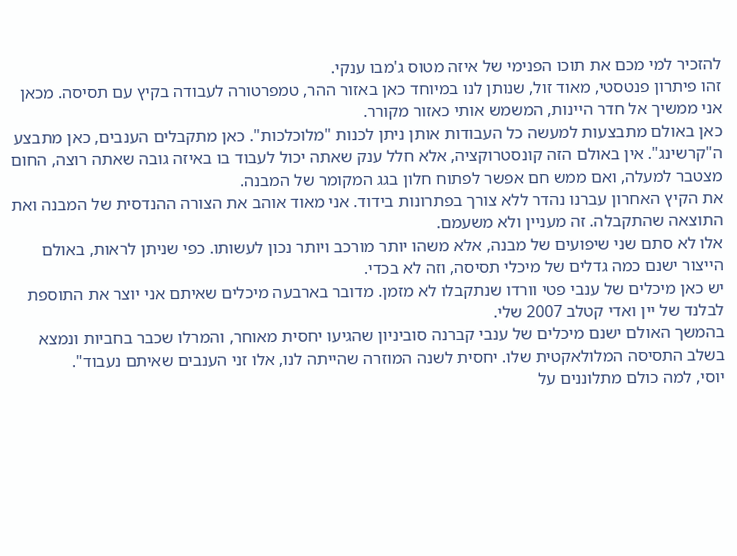להזכיר למי מכם את תוכו הפנימי של איזה מטוס ג'מבו ענקי.
זהו פיתרון פנטסטי, מאוד זול, שנותן לנו במיוחד כאן באזור ההר, טמפרטורה לעבודה בקיץ עם תסיסה. מכאן אני ממשיך אל חדר היינות, המשמש אותי כאזור מקורר.
כאן באולם מתבצעות למעשה כל העבודות אותן ניתן לכנות "מלוכלכות". כאן מתקבלים הענבים, כאן מתבצע ה"קרשינג". אין באולם הזה קונסטרוקציה, אלא חלל ענק שאתה יכול לעבוד בו באיזה גובה שאתה רוצה, החום מצטבר למעלה, ואם ממש חם אפשר לפתוח חלון בגג המקומר של המבנה.
את הקיץ האחרון עברנו נהדר ללא צורך בפתרונות בידוד. אני מאוד אוהב את הצורה ההנדסית של המבנה ואת התוצאה שהתקבלה. זה מעניין ולא משעמם.
אלו לא סתם שני שיפועים של מבנה, אלא משהו יותר מורכב ויותר נכון לעשותו. כפי שניתן לראות, באולם הייצור ישנם כמה גדלים של מיכלי תסיסה, וזה לא בכדי.
יש כאן מיכלים של ענבי פטי וורדו שנתקבלו לא מזמן. מדובר בארבעה מיכלים שאיתם אני יוצר את התוספת לבלנד של יין ואדי קטלב 2007 שלי.
בהמשך האולם ישנם מיכלים של ענבי קברנה סוביניון שהגיעו יחסית מאוחר, והמרלו שכבר בחביות ונמצא בשלב התסיסה המלולאקטית שלו. יחסית לשנה המוזרה שהייתה לנו, אלו זני הענבים שאיתם נעבוד".
יוסי, למה כולם מתלוננים על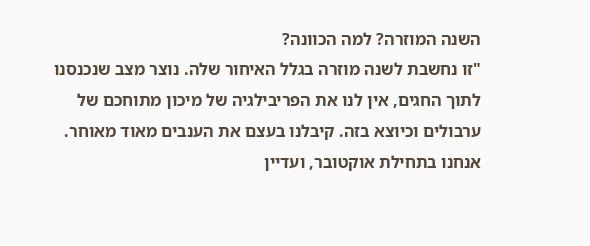השנה המוזרה? למה הכוונה?
"זו נחשבת לשנה מוזרה בגלל האיחור שלה. נוצר מצב שנכנסנו לתוך החגים, אין לנו את הפריבילגיה של מיכון מתוחכם של ערבולים וכיוצא בזה. קיבלנו בעצם את הענבים מאוד מאוחר. אנחנו בתחילת אוקטובר, ועדיין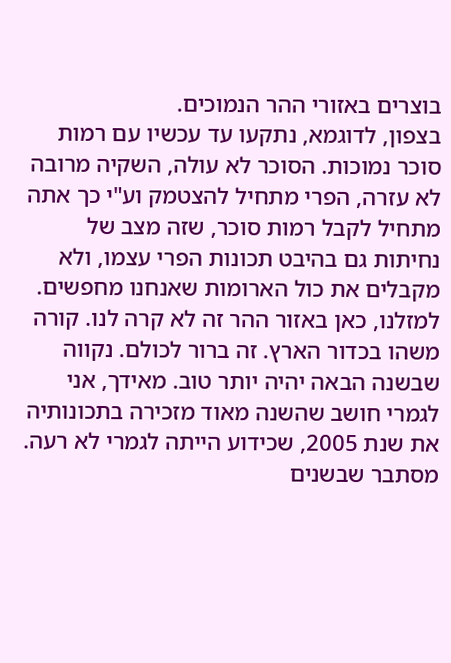בוצרים באזורי ההר הנמוכים.
בצפון, לדוגמא, נתקעו עד עכשיו עם רמות סוכר נמוכות. הסוכר לא עולה, השקיה מרובה לא עזרה, הפרי מתחיל להצטמק וע"י כך אתה מתחיל לקבל רמות סוכר, שזה מצב של נחיתות גם בהיבט תכונות הפרי עצמו, ולא מקבלים את כול הארומות שאנחנו מחפשים.
למזלנו, כאן באזור ההר זה לא קרה לנו. קורה משהו בכדור הארץ. זה ברור לכולם. נקווה שבשנה הבאה יהיה יותר טוב. מאידך, אני לגמרי חושב שהשנה מאוד מזכירה בתכונותיה את שנת 2005, שכידוע הייתה לגמרי לא רעה. מסתבר שבשנים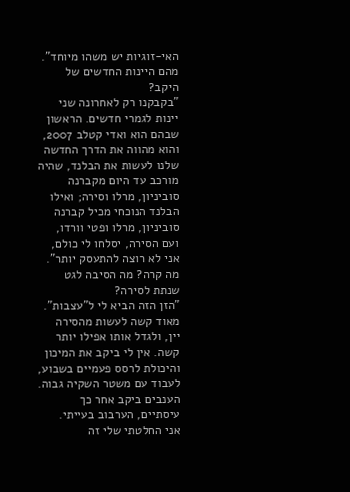האי-זוגיות יש משהו מיוחד".
מהם היינות החדשים של היקב?
"בקבקנו רק לאחרונה שני יינות לגמרי חדשים. הראשון שבהם הוא ואדי קטלב 2007, והוא מהווה את הדרך החדשה שלנו לעשות את הבלנד, שהיה מורכב עד היום מקברנה סוביניון, מרלו וסירה; ואילו הבלנד הנוכחי מכיל קברנה סוביניון, מרלו ופטי וורדו, ועם הסירה, יסלחו לי כולם, אני לא רוצה להתעסק יותר".
מה קרה? מה הסיבה לגט שנתת לסירה?
"הזן הזה הביא לי ל"עצבות". מאוד קשה לעשות מהסירה יין, ולגדל אותו אפילו יותר קשה. אין לי ביקב את המיכון והיכולת לרסס פעמיים בשבוע, לעבוד עם משטר השקיה גבוה. הענבים ביקב אחר כך עיסתיים, הערבוב בעייתי.
אני החלטתי שלי זה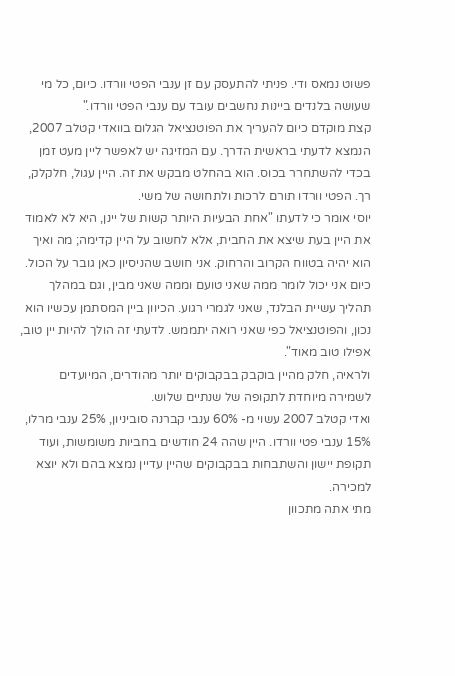פשוט נמאס ודי. פניתי להתעסק עם זן ענבי הפטי וורדו. כיום, כל מי שעושה בלנדים ביינות נחשבים עובד עם ענבי הפטי וורדו."
קצת מוקדם כיום להעריך את הפוטנציאל הגלום בוואדי קטלב 2007, הנמצא לדעתי בראשית הדרך. עם המזיגה יש לאפשר ליין מעט זמן בכדי להשתחרר בכוס. הוא בהחלט מבקש את זה. היין עגול, חלקלק, רך. הפטי וורדו תורם לרכות ולתחושה של משי.
יוסי אומר כי לדעתו "אחת הבעיות היותר קשות של יינן, היא לא לאמוד את היין בעת שיצא את החבית, אלא לחשוב על היין קדימה; מה ואיך הוא יהיה בטווח הקרוב והרחוק. אני חושב שהניסיון כאן גובר על הכול. כיום אני יכול לומר ממה שאני טועם וממה שאני מבין, וגם במהלך תהליך עשיית הבלנד, שאני לגמרי רגוע. הכיוון ביין המסתמן עכשיו הוא נכון, והפוטנציאל כפי שאני רואה יתממש. לדעתי זה הולך להיות יין טוב, אפילו טוב מאוד".
ולראיה, חלק מהיין בוקבק בבקבוקים יותר מהודרים, המיועדים לשמירה מיוחדת לתקופה של שנתיים שלוש.
ואדי קטלב 2007 עשוי מ- 60% ענבי קברנה סוביניון, 25% ענבי מרלו, 15% ענבי פטי וורדו. היין שהה 24 חודשים בחביות משומשות, ועוד תקופת יישון והשתבחות בבקבוקים שהיין עדיין נמצא בהם ולא יוצא למכירה.
מתי אתה מתכוון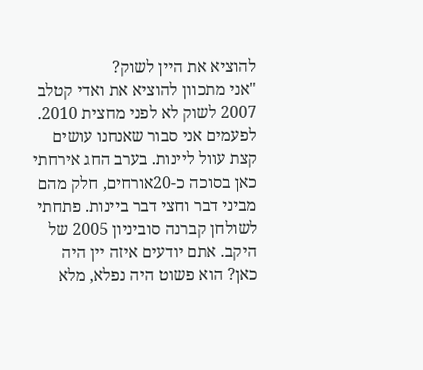להוציא את היין לשוק?
"אני מתכוון להוציא את ואדי קטלב 2007 לשוק לא לפני מחצית 2010. לפעמים אני סבור שאנחנו עושים קצת עוול ליינות. בערב החג אירחתי כאן בסוכה כ-20אורחים, חלק מהם מביני דבר וחצי דבר ביינות. פתחתי לשולחן קברנה סוביניון 2005 של היקב. אתם יודעים איזה יין היה כאן? הוא פשוט היה נפלא, מלא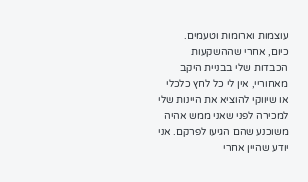עוצמות וארומות וטעמים.
כיום, אחרי שההשקעות הכבדות שלי בבניית היקב מאחוריי, אין לי כל לחץ כלכלי או שיווקי להוציא את היינות שלי למכירה לפני שאני ממש אהיה משוכנע שהם הגיעו לפרקם. אני יודע שהיין אחרי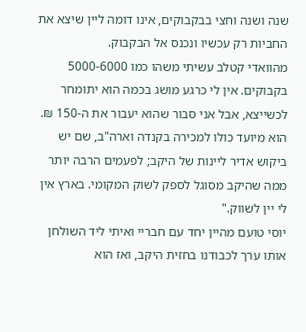שנה ושנה וחצי בבקבוקים, אינו דומה ליין שיצא את החביות רק עכשיו ונכנס אל הבקבוק.
מהוואדי קטלב עשיתי משהו כמו 5000-6000 בקבוקים. אין לי כרגע מושג בכמה הוא יתומחר לכשייצא, אבל אני סבור שהוא יעבור את ה-150 ₪.
הוא מיועד כולו למכירה בקנדה וארה"ב, שם יש ביקוש אדיר ליינות של היקב; לפעמים הרבה יותר ממה שהיקב מסוגל לספק לשוק המקומי. בארץ אין לי יין לשווק."
יוסי טועם מהיין יחד עם חבריי ואיתי ליד השולחן אותו ערך לכבודנו בחזית היקב, ואז הוא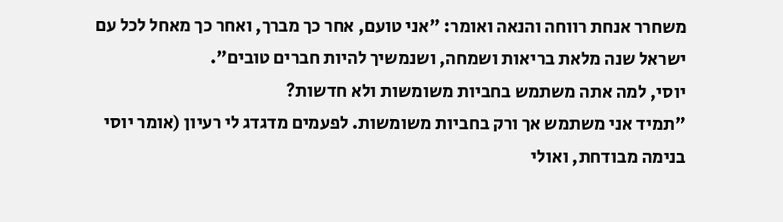משחרר אנחת רווחה והנאה ואומר: "אני טועם, אחר כך מברך, ואחר כך מאחל לכל עם ישראל שנה מלאת בריאות ושמחה, ושנמשיך להיות חברים טובים".
יוסי, למה אתה משתמש בחביות משומשות ולא חדשות?
"תמיד אני משתמש אך ורק בחביות משומשות. לפעמים מדגדג לי רעיון (אומר יוסי
בנימה מבודחת, ואולי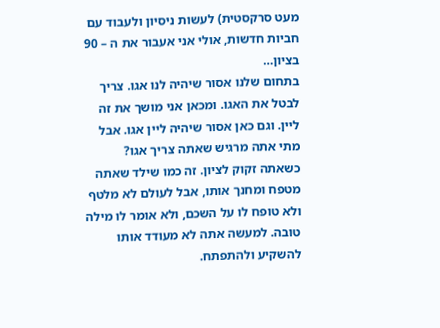מעט סרקסטית) לעשות ניסיון ולעבוד עם חביות חדשות, אולי אני אעבור את ה – 90 בציון…
בתחום שלנו אסור שיהיה לנו אגו. צריך לבטל את האגו. ומכאן אני מושך את זה ליין. וגם כאן אסור שיהיה ליין אגו. אבל מתי אתה מרגיש שאתה צריך אגו? כשאתה זקוק לציון. זה כמו שילד שאתה מטפח ומחנך אותו, אבל לעולם לא מלטף ולא טופח לו על השכם, ולא אומר לו מילה טובה. למעשה אתה לא מעודד אותו להשקיע ולהתפתח.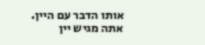אותו הדבר עם היין. אתה מגיש יין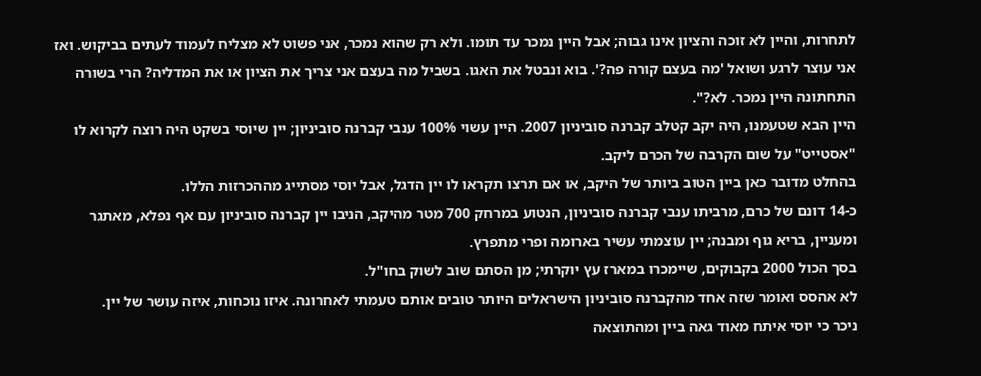לתחרות, והיין לא זוכה והציון אינו גבוה; אבל היין נמכר עד תומו. ולא רק שהוא נמכר, אני פשוט לא מצליח לעמוד לעתים בביקוש. ואז אני עוצר לרגע ושואל 'מה בעצם קורה פה?'. בוא ונבטל את האגו. בשביל מה בעצם אני צריך את הציון או את המדליה? הרי בשורה התחתונה היין נמכר. לא?".
היין הבא שטעמנו, היה יקב קטלב קברנה סוביניון 2007. היין עשוי 100% ענבי קברנה סוביניון; יין שיוסי בשקט היה רוצה לקרוא לו "אסטייט" על שום הקרבה של הכרם ליקב.
בהחלט מדובר כאן ביין הטוב ביותר של היקב, או אם תרצו תקראו לו יין הדגל, אבל יוסי מסתייג מההכרזות הללו.
כ-14 דונם של כרם, מרביתו ענבי קברנה סוביניון, הנטוע במרחק 700 מטר מהיקב, הניבו יין קברנה סוביניון עם אף נפלא, מאתגר ומעניין, בריא גוף ומבנה; יין עוצמתי עשיר בארומה ופרי מתפרץ.
בסך הכול 2000 בקבוקים, שיימכרו במארז עץ יוקרתי; מן הסתם שוב לשוק בחו"ל.
לא אהסס ואומר שזה אחד מהקברנה סוביניון הישראלים היותר טובים אותם טעמתי לאחרונה. איזו נוכחות, איזה עושר של יין.
ניכר כי יוסי איתח מאוד גאה ביין ומהתוצאה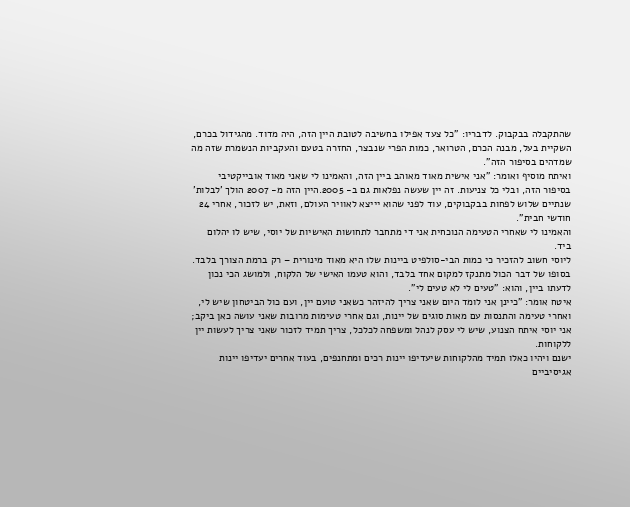שהתקבלה בבקבוק. לדבריו: "כל צעד אפילו בחשיבה לטובת היין הזה, היה מדוד. מהגידול בכרם, השקיית בעל, מבנה הכרם, הטרואר, כמות הפרי שנבצר, החזרה בטעם והעקביות הנשמרת שזה מה שמדהים בסיפור הזה".
ואיתח מוסיף ואומר: "אני אישית מאוד מאוהב ביין הזה, והאמינו לי שאני מאוד אובייקטיבי בסיפור הזה, ובלי כל צניעות. זה יין שעשה נפלאות גם ב- 2005.היין הזה מ- 2007 הולך 'לבלות' שנתיים שלוש לפחות בבקבוקים, עוד לפני שהוא יייצא לאוויר העולם, וזאת, יש לזכור, אחרי 24 חודשי חבית".
והאמינו לי שאחרי הטעימה הנוכחית אני די מתחבר לתחושות האישיות של יוסי, שיש לו יהלום ביד.
ליוסי חשוב להזכיר כי כמות הבי-סולפיט ביינות שלו היא מאוד מינורית – רק ברמת הצורך בלבד. בסופו של דבר הכול מתנקז למקום אחד בלבד, והוא טעמו האישי של הלקוח, ולמושג הכי נכון לדעתו ביין, והוא: "טעים לי לא טעים לי".
איטח אומר: "כיינן אני לומד היום שאני צריך להיזהר כשאני טועם יין, ועם כול הביטחון שיש לי, ואחרי טעימה והתנסות עם מאות סוגים של יינות, וגם אחרי טעימות מרובות שאני עושה כאן ביקב; אני יוסי איתח הצנוע, שיש לי עסק לנהל ומשפחה לכלכל, צריך תמיד לזכור שאני צריך לעשות יין ללקוחות.
ישנם ויהיו כאלו תמיד מהלקוחות שיעדיפו יינות רכים ומתחנפים, בעוד אחרים יעדיפו יינות אגיסיביים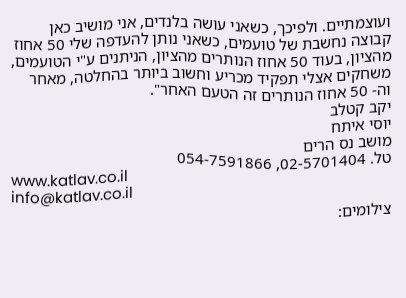ועוצמתיים. ולפיכך, כשאני עושה בלנדים, אני מושיב כאן קבוצה נחשבת של טועמים, כשאני נותן להעדפה שלי 50 אחוז מהציון, בעוד 50 אחוז הנותרים מהציון, הניתנים ע"י הטועמים, משחקים אצלי תפקיד מכריע וחשוב ביותר בהחלטה, מאחר וה- 50 אחוז הנותרים זה הטעם האחר".
יקב קטלב
יוסי איתח
מושב נס הרים
טל. 02-5701404, 054-7591866
www.katlav.co.il
info@katlav.co.il
צילומים: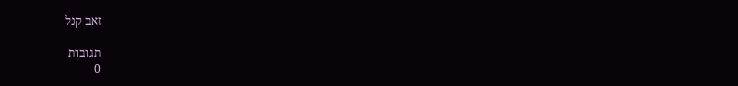זאב קנל

תגובות
0